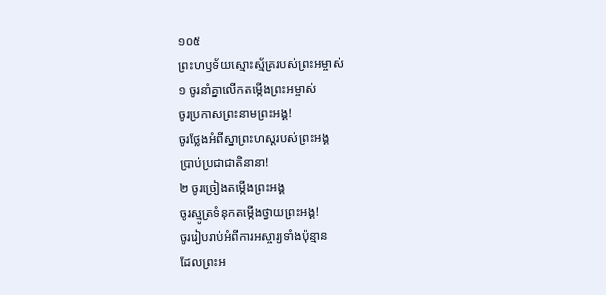១០៥
ព្រះហឫទ័យស្មោះស្ម័គ្ររបស់ព្រះអម្ចាស់
១ ចូរនាំគ្នាលើកតម្កើងព្រះអម្ចាស់
ចូរប្រកាសព្រះនាមព្រះអង្គ!
ចូរថ្លែងអំពីស្នាព្រះហស្ដរបស់ព្រះអង្គ
ប្រាប់ប្រជាជាតិនានា!
២ ចូរច្រៀងតម្កើងព្រះអង្គ
ចូរស្មូត្រទំនុកតម្កើងថ្វាយព្រះអង្គ!
ចូររៀបរាប់អំពីការអស្ចារ្យទាំងប៉ុន្មាន
ដែលព្រះអ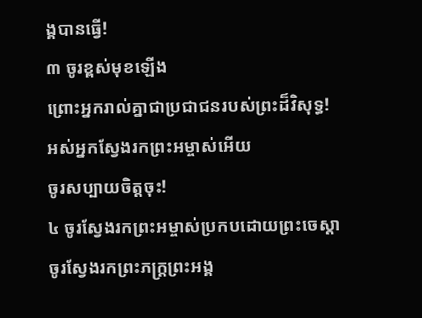ង្គបានធ្វើ!
៣ ចូរខ្ពស់មុខឡើង
ព្រោះអ្នករាល់គ្នាជាប្រជាជនរបស់ព្រះដ៏វិសុទ្ធ!
អស់អ្នកស្វែងរកព្រះអម្ចាស់អើយ
ចូរសប្បាយចិត្តចុះ!
៤ ចូរស្វែងរកព្រះអម្ចាស់ប្រកបដោយព្រះចេស្ដា
ចូរស្វែងរកព្រះភក្ត្រព្រះអង្គ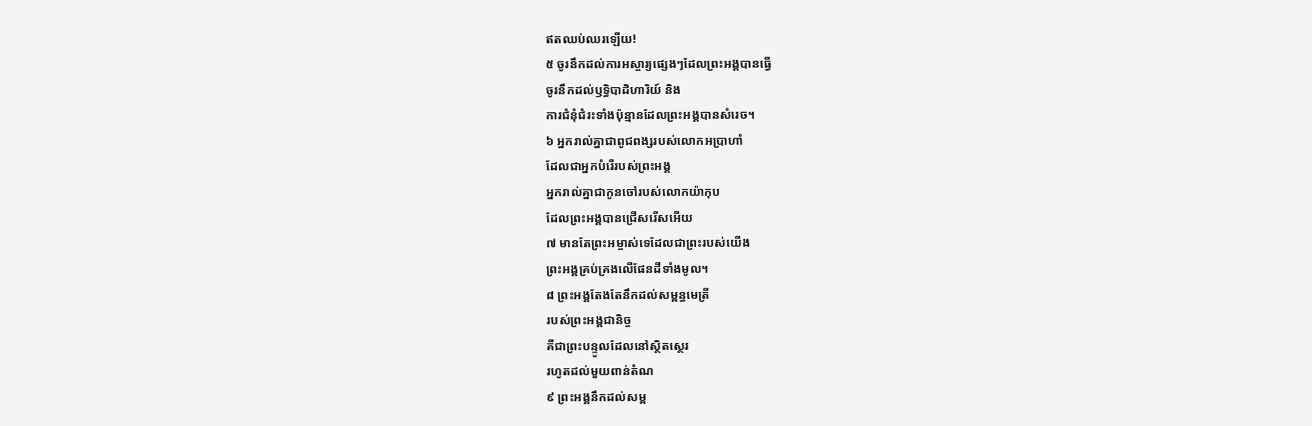ឥតឈប់ឈរឡើយ!
៥ ចូរនឹកដល់ការអស្ចារ្យផ្សេងៗដែលព្រះអង្គបានធ្វើ
ចូរនឹកដល់ឫទ្ធិបាដិហារិយ៍ និង
ការជំនុំជំរះទាំងប៉ុន្មានដែលព្រះអង្គបានសំរេច។
៦ អ្នករាល់គ្នាជាពូជពង្សរបស់លោកអប្រាហាំ
ដែលជាអ្នកបំរើរបស់ព្រះអង្គ
អ្នករាល់គ្នាជាកូនចៅរបស់លោកយ៉ាកុប
ដែលព្រះអង្គបានជ្រើសរើសអើយ
៧ មានតែព្រះអម្ចាស់ទេដែលជាព្រះរបស់យើង
ព្រះអង្គគ្រប់គ្រងលើផែនដីទាំងមូល។
៨ ព្រះអង្គតែងតែនឹកដល់សម្ពន្ធមេត្រី
របស់ព្រះអង្គជានិច្ច
គឺជាព្រះបន្ទូលដែលនៅស្ថិតស្ថេរ
រហូតដល់មួយពាន់តំណ
៩ ព្រះអង្គនឹកដល់សម្ព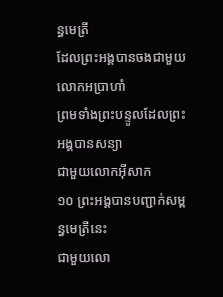ន្ធមេត្រី
ដែលព្រះអង្គបានចងជាមួយលោកអប្រាហាំ
ព្រមទាំងព្រះបន្ទូលដែលព្រះអង្គបានសន្យា
ជាមួយលោកអ៊ីសាក
១០ ព្រះអង្គបានបញ្ជាក់សម្ពន្ធមេត្រីនេះ
ជាមួយលោ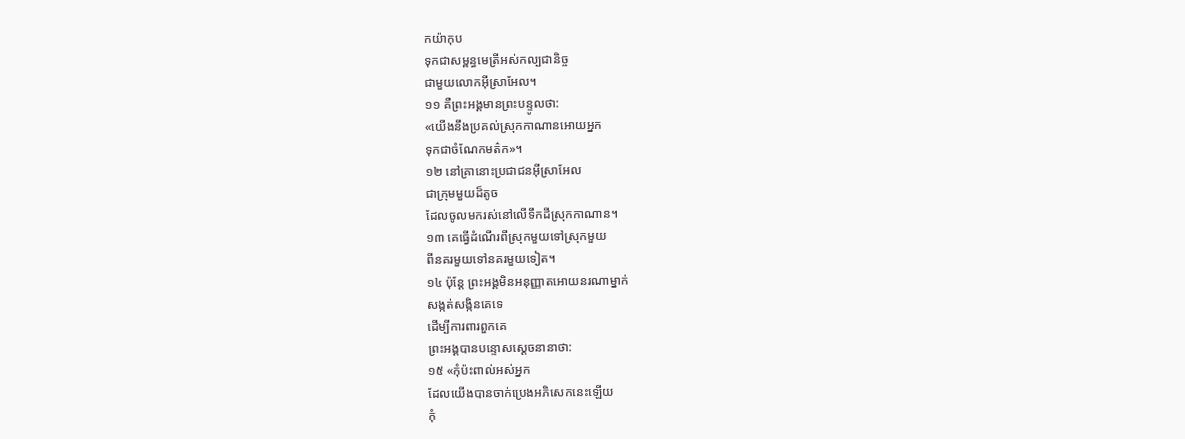កយ៉ាកុប
ទុកជាសម្ពន្ធមេត្រីអស់កល្បជានិច្ច
ជាមួយលោកអ៊ីស្រាអែល។
១១ គឺព្រះអង្គមានព្រះបន្ទូលថា:
«យើងនឹងប្រគល់ស្រុកកាណានអោយអ្នក
ទុកជាចំណែកមត៌ក»។
១២ នៅគ្រានោះប្រជាជនអ៊ីស្រាអែល
ជាក្រុមមួយដ៏តូច
ដែលចូលមករស់នៅលើទឹកដីស្រុកកាណាន។
១៣ គេធ្វើដំណើរពីស្រុកមួយទៅស្រុកមួយ
ពីនគរមួយទៅនគរមួយទៀត។
១៤ ប៉ុន្តែ ព្រះអង្គមិនអនុញ្ញាតអោយនរណាម្នាក់
សង្កត់សង្កិនគេទេ
ដើម្បីការពារពួកគេ
ព្រះអង្គបានបន្ទោសស្ដេចនានាថា:
១៥ «កុំប៉ះពាល់អស់អ្នក
ដែលយើងបានចាក់ប្រេងអភិសេកនេះឡើយ
កុំ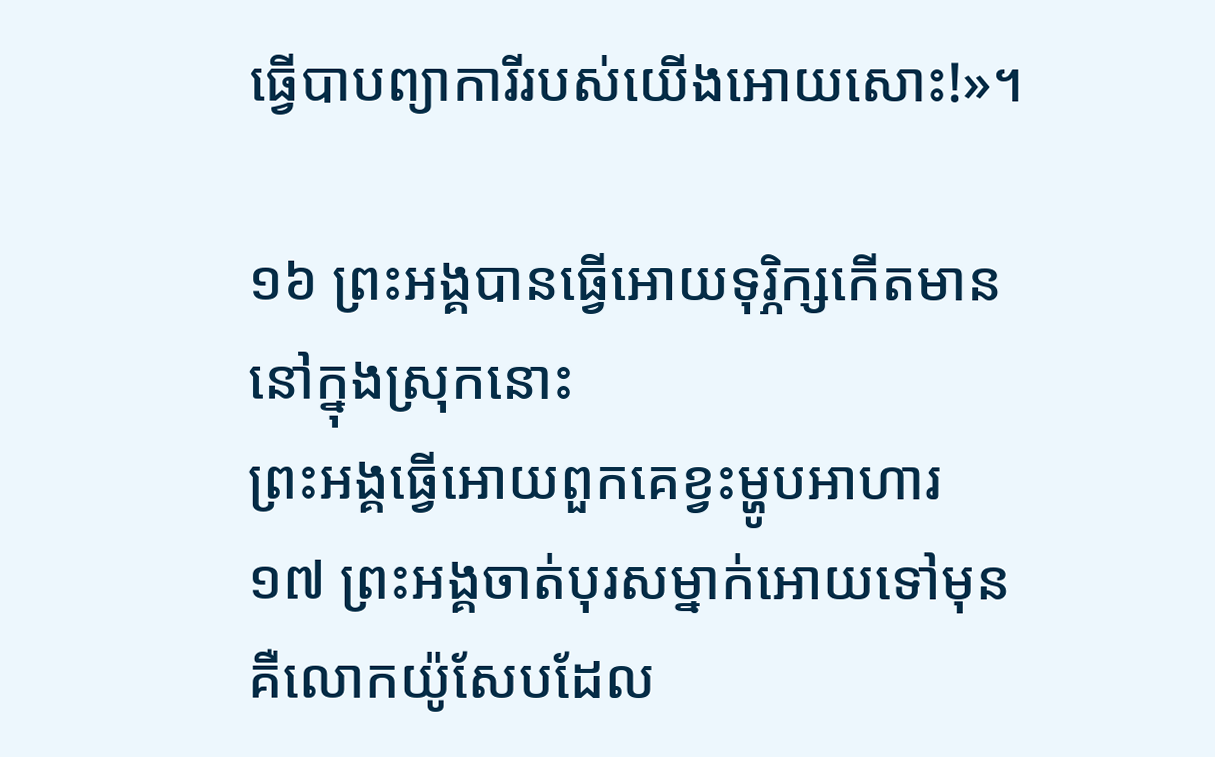ធ្វើបាបព្យាការីរបស់យើងអោយសោះ!»។

១៦ ព្រះអង្គបានធ្វើអោយទុរ្ភិក្សកើតមាន
នៅក្នុងស្រុកនោះ
ព្រះអង្គធ្វើអោយពួកគេខ្វះម្ហូបអាហារ
១៧ ព្រះអង្គចាត់បុរសម្នាក់អោយទៅមុន
គឺលោកយ៉ូសែបដែល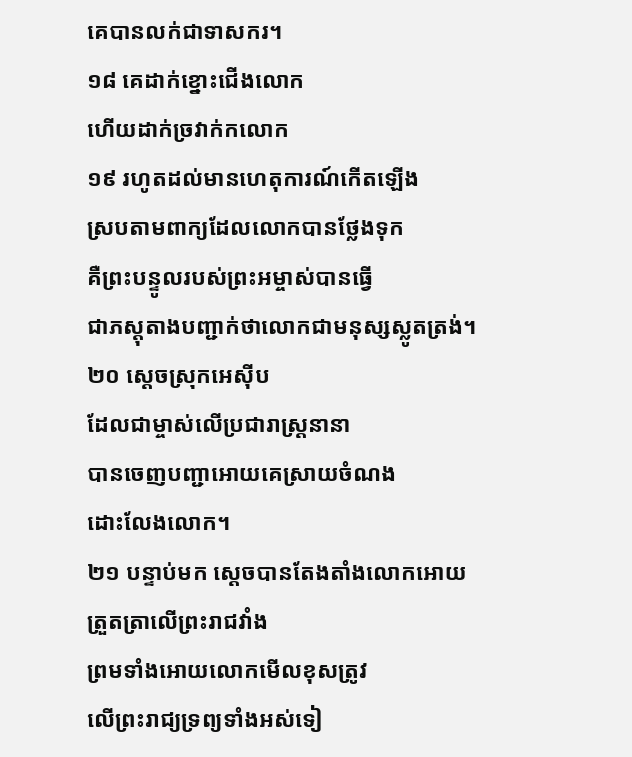គេបានលក់ជាទាសករ។
១៨ គេដាក់ខ្នោះជើងលោក
ហើយដាក់ច្រវាក់កលោក
១៩ រហូតដល់មានហេតុការណ៍កើតឡើង
ស្របតាមពាក្យដែលលោកបានថ្លែងទុក
គឺព្រះបន្ទូលរបស់ព្រះអម្ចាស់បានធ្វើ
ជាភស្ដុតាងបញ្ជាក់ថាលោកជាមនុស្សស្លូតត្រង់។
២០ ស្ដេចស្រុកអេស៊ីប
ដែលជាម្ចាស់លើប្រជារាស្ត្រនានា
បានចេញបញ្ជាអោយគេស្រាយចំណង
ដោះលែងលោក។
២១ បន្ទាប់មក ស្ដេចបានតែងតាំងលោកអោយ
ត្រួតត្រាលើព្រះរាជវាំង
ព្រមទាំងអោយលោកមើលខុសត្រូវ
លើព្រះរាជ្យទ្រព្យទាំងអស់ទៀ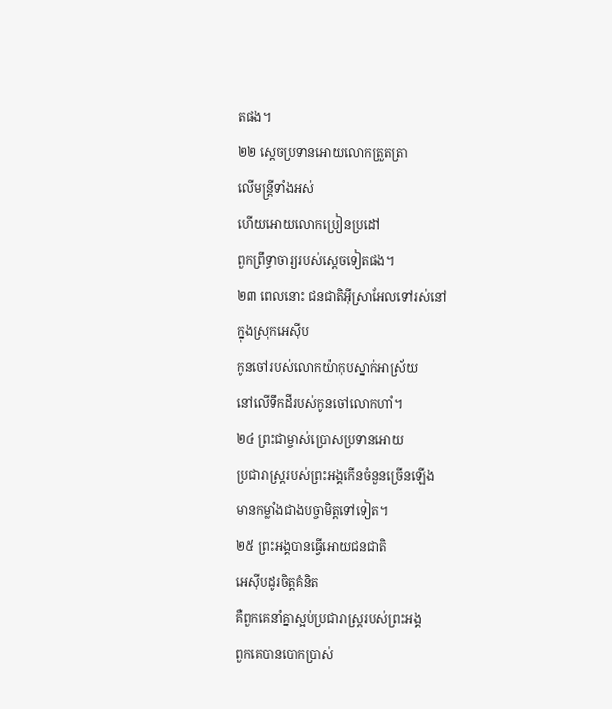តផង។
២២ ស្ដេចប្រទានអោយលោកត្រួតត្រា
លើមន្ត្រីទាំងអស់
ហើយអោយលោកប្រៀនប្រដៅ
ពួកព្រឹទ្ធាចារ្យរបស់ស្ដេចទៀតផង។
២៣ ពេលនោះ ជនជាតិអ៊ីស្រាអែលទៅរស់នៅ
ក្នុងស្រុកអេស៊ីប
កូនចៅរបស់លោកយ៉ាកុបស្នាក់អាស្រ័យ
នៅលើទឹកដីរបស់កូនចៅលោកហាំ។
២៤ ព្រះជាម្ចាស់ប្រោសប្រទានអោយ
ប្រជារាស្ត្ររបស់ព្រះអង្គកើនចំនួនច្រើនឡើង
មានកម្លាំងជាងបច្ចាមិត្តទៅទៀត។
២៥ ព្រះអង្គបានធ្វើអោយជនជាតិ
អេស៊ីបដូរចិត្តគំនិត
គឺពួកគេនាំគ្នាស្អប់ប្រជារាស្ត្ររបស់ព្រះអង្គ
ពួកគេបានបោកប្រាស់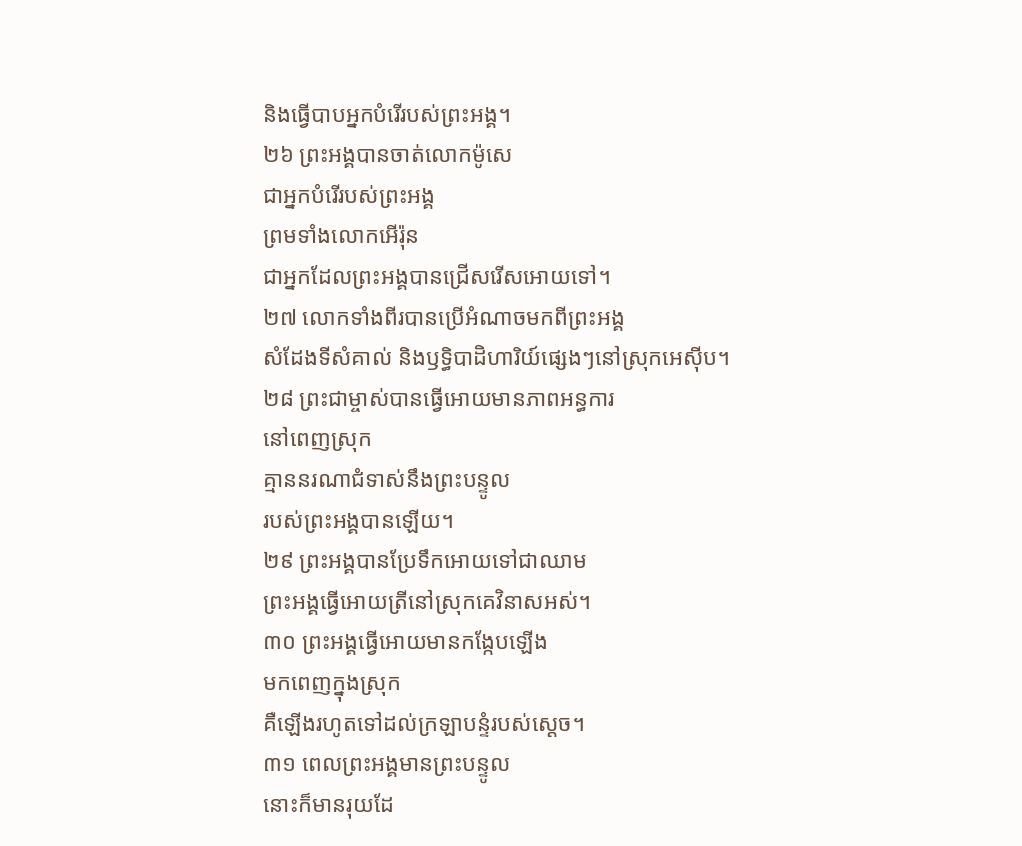និងធ្វើបាបអ្នកបំរើរបស់ព្រះអង្គ។
២៦ ព្រះអង្គបានចាត់លោកម៉ូសេ
ជាអ្នកបំរើរបស់ព្រះអង្គ
ព្រមទាំងលោកអើរ៉ុន
ជាអ្នកដែលព្រះអង្គបានជ្រើសរើសអោយទៅ។
២៧ លោកទាំងពីរបានប្រើអំណាចមកពីព្រះអង្គ
សំដែងទីសំគាល់ និងឫទ្ធិបាដិហារិយ៍ផ្សេងៗនៅស្រុកអេស៊ីប។
២៨ ព្រះជាម្ចាស់បានធ្វើអោយមានភាពអន្ធការ
នៅពេញស្រុក
គ្មាននរណាជំទាស់នឹងព្រះបន្ទូល
របស់ព្រះអង្គបានឡើយ។
២៩ ព្រះអង្គបានប្រែទឹកអោយទៅជាឈាម
ព្រះអង្គធ្វើអោយត្រីនៅស្រុកគេវិនាសអស់។
៣០ ព្រះអង្គធ្វើអោយមានកង្កែបឡើង
មកពេញក្នុងស្រុក
គឺឡើងរហូតទៅដល់ក្រឡាបន្ទំរបស់ស្ដេច។
៣១ ពេលព្រះអង្គមានព្រះបន្ទូល
នោះក៏មានរុយដែ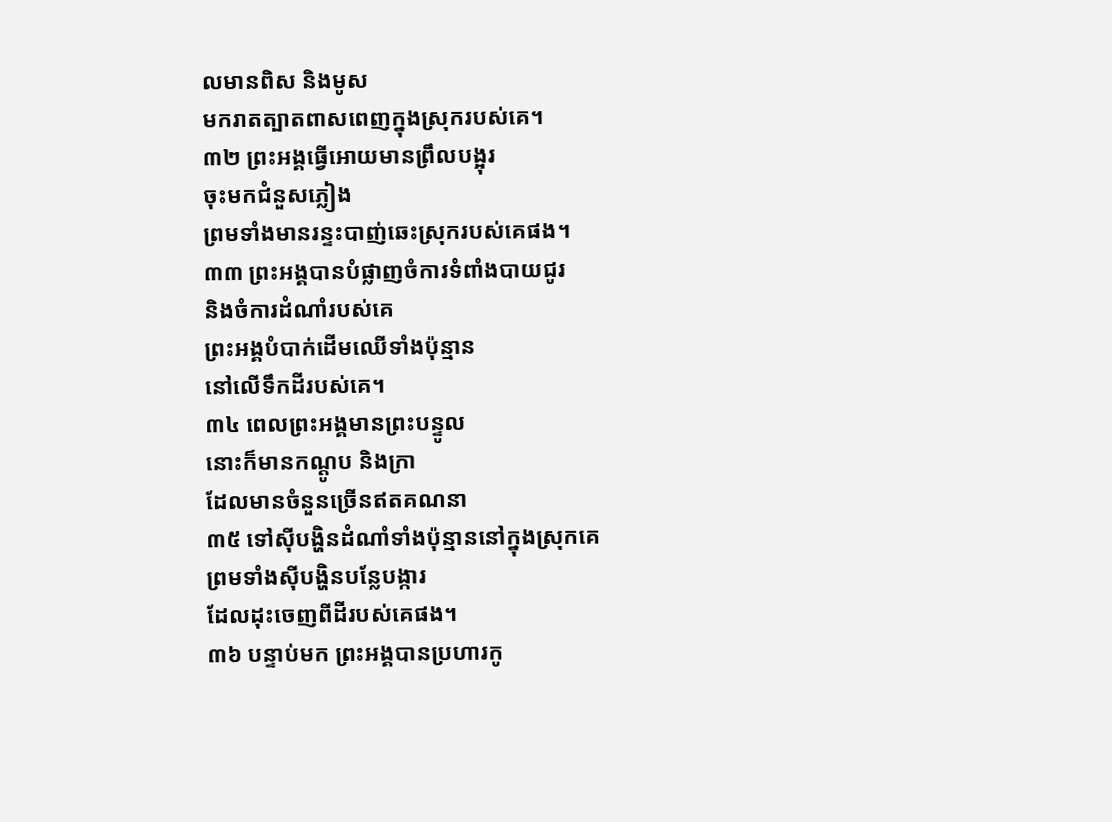លមានពិស និងមូស
មករាតត្បាតពាសពេញក្នុងស្រុករបស់គេ។
៣២ ព្រះអង្គធ្វើអោយមានព្រឹលបង្អុរ
ចុះមកជំនួសភ្លៀង
ព្រមទាំងមានរន្ទះបាញ់ឆេះស្រុករបស់គេផង។
៣៣ ព្រះអង្គបានបំផ្លាញចំការទំពាំងបាយជូរ
និងចំការដំណាំរបស់គេ
ព្រះអង្គបំបាក់ដើមឈើទាំងប៉ុន្មាន
នៅលើទឹកដីរបស់គេ។
៣៤ ពេលព្រះអង្គមានព្រះបន្ទូល
នោះក៏មានកណ្ដូប និងក្រា
ដែលមានចំនួនច្រើនឥតគណនា
៣៥ ទៅស៊ីបង្ហិនដំណាំទាំងប៉ុន្មាននៅក្នុងស្រុកគេ
ព្រមទាំងស៊ីបង្ហិនបន្លែបង្ការ
ដែលដុះចេញពីដីរបស់គេផង។
៣៦ បន្ទាប់មក ព្រះអង្គបានប្រហារកូ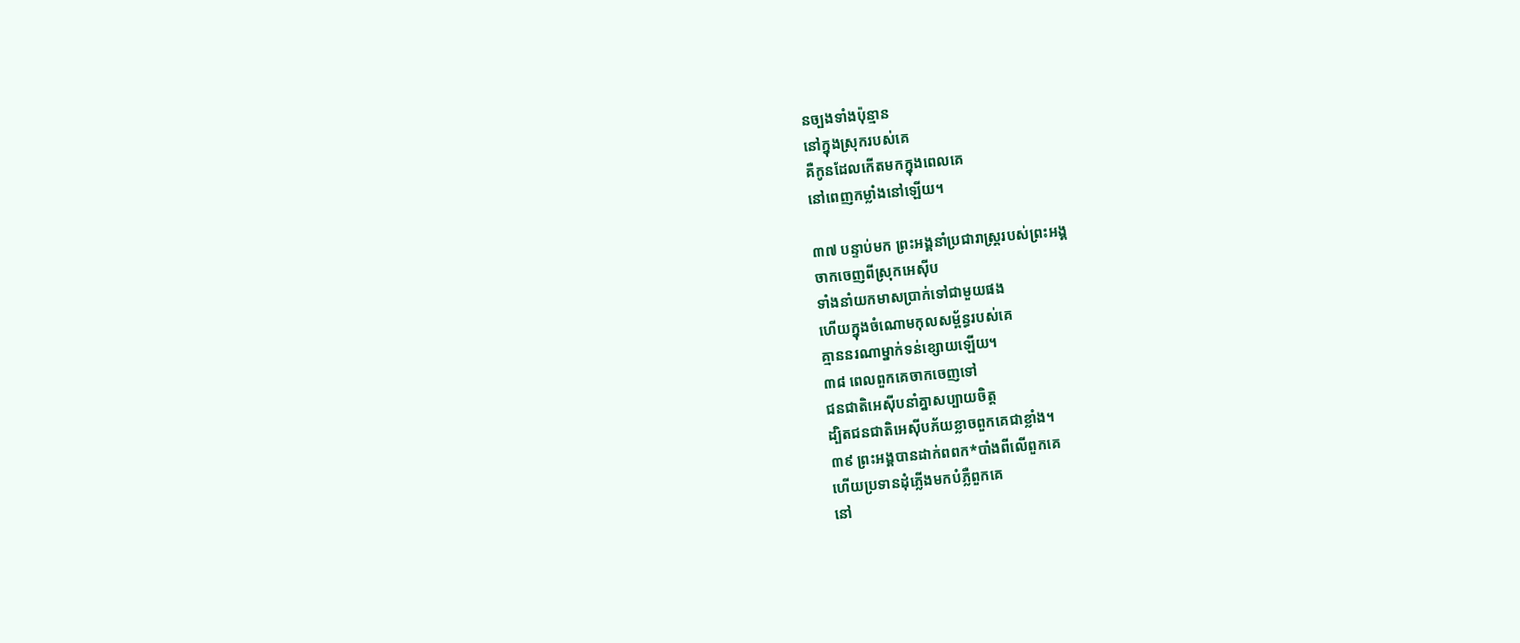នច្បងទាំងប៉ុន្មាន
នៅក្នុងស្រុករបស់គេ
គឺកូនដែលកើតមកក្នុងពេលគេ
នៅពេញកម្លាំងនៅឡើយ។

៣៧ បន្ទាប់មក ព្រះអង្គនាំប្រជារាស្ត្ររបស់ព្រះអង្គ
ចាកចេញពីស្រុកអេស៊ីប
ទាំងនាំយកមាសប្រាក់ទៅជាមួយផង
ហើយក្នុងចំណោមកុលសម្ព័ន្ធរបស់គេ
គ្មាននរណាម្នាក់ទន់ខ្សោយឡើយ។
៣៨ ពេលពួកគេចាកចេញទៅ
ជនជាតិអេស៊ីបនាំគ្នាសប្បាយចិត្ត
ដ្បិតជនជាតិអេស៊ីបភ័យខ្លាចពួកគេជាខ្លាំង។
៣៩ ព្រះអង្គបានដាក់ពពក*បាំងពីលើពួកគេ
ហើយប្រទានដុំភ្លើងមកបំភ្លឺពួកគេ
នៅ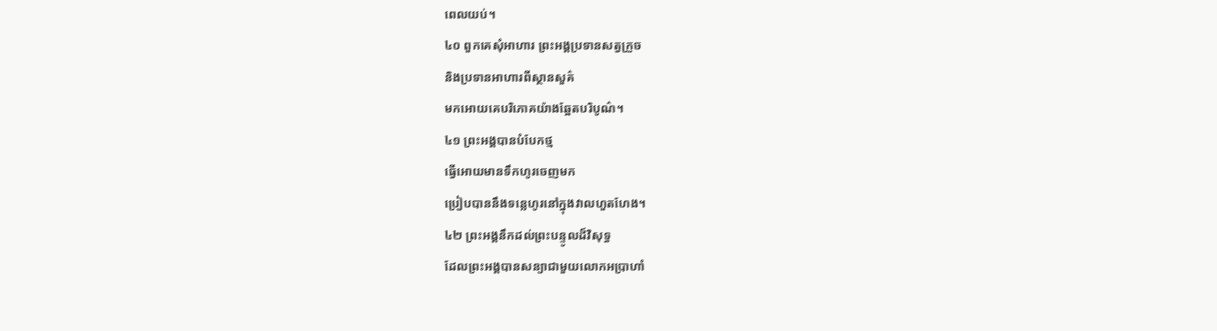ពេលយប់។
៤០ ពួកគេសុំអាហារ ព្រះអង្គប្រទានសត្វក្រួច
និងប្រទានអាហារពីស្ថានសួគ៌
មកអោយគេបរិភោគយ៉ាងឆ្អែតបរិបូណ៌។
៤១ ព្រះអង្គបានបំបែកថ្ម
ធ្វើអោយមានទឹកហូរចេញមក
ប្រៀបបាននឹងទន្លេហូរនៅក្នុងវាលហួតហែង។
៤២ ព្រះអង្គនឹកដល់ព្រះបន្ទូលដ៏វិសុទ្ធ
ដែលព្រះអង្គបានសន្យាជាមួយលោកអប្រាហាំ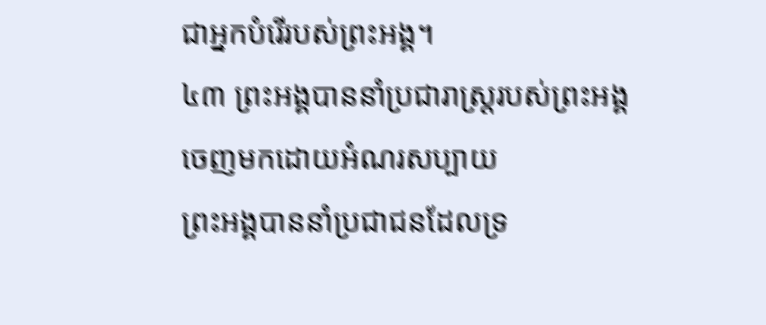ជាអ្នកបំរើរបស់ព្រះអង្គ។
៤៣ ព្រះអង្គបាននាំប្រជារាស្ត្ររបស់ព្រះអង្គ
ចេញមកដោយអំណរសប្បាយ
ព្រះអង្គបាននាំប្រជាជនដែលទ្រ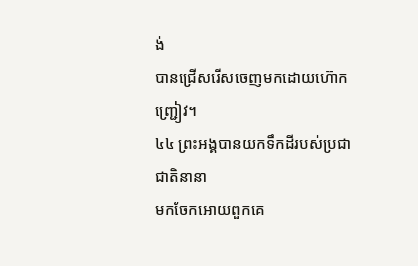ង់
បានជ្រើសរើសចេញមកដោយហ៊ោកញ្ជ្រៀវ។
៤៤ ព្រះអង្គបានយកទឹកដីរបស់ប្រជាជាតិនានា
មកចែកអោយពួកគេ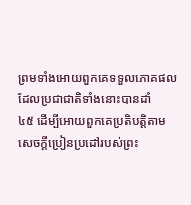ព្រមទាំងអោយពួកគេទទួលភោគផល
ដែលប្រជាជាតិទាំងនោះបានដាំ
៤៥ ដើម្បីអោយពួកគេប្រតិបត្តិតាម
សេចក្ដីប្រៀនប្រដៅរបស់ព្រះ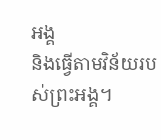អង្គ
និងធ្វើតាមវិន័យរបស់ព្រះអង្គ។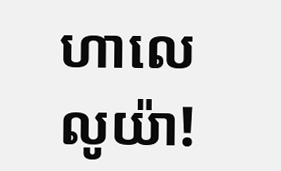ហាលេលូយ៉ា!